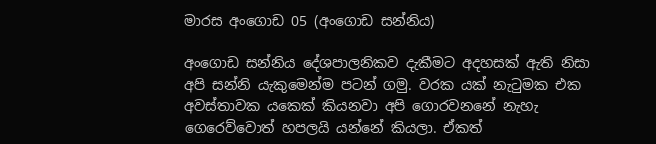මාරස අංගොඩ 05 (අංගොඩ සන්නිය)

අංගොඩ සන්නිය දේශපාලනිකව දැකීමට අදහසක් ඇති නිසා ‍‍‍‍‍‍‍‍‍‍‍‍‍‍ අපි සන්නි යැකුමෙන්ම පටන් ගමු. වරක යක් නැටුමක එක අවස්තාවක යකෙක් කියනවා අපි ගොරවනනේ නැහැ ගෙරෙව්වොත් හපලයි යන්නේ කියලා. ඒකත්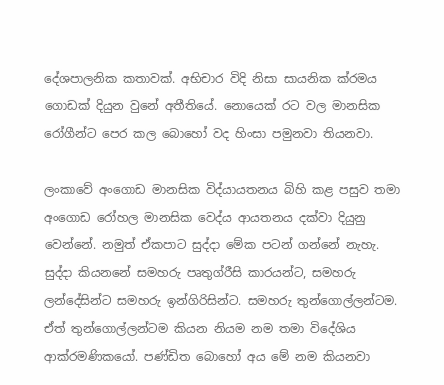දේශපාලනික කතාවක්. අභිචාර විදි නිසා සායනික ක්රමය ගොඩක් දියුන වුනේ අතීතියේ. නොයෙක් රට වල මානසික රෝගීන්ට පෙර කල බොහෝ වද හිංසා පමුනවා තියනවා.

ලංකාවේ අංගොඩ මානසික විද්යායතනය බිහි කළ පසුව තමා අංගොඩ රෝහල මානසික වෙද්ය ආයතනය දක්වා දියුනු වෙන්නේ. නමුත් ඒකපාට සුද්දා මේක පටන් ගන්නේ නැහැ. සුද්දා කියනනේ සමහරු පෘතුග්රීසි කාරයන්ට, සමහරු ලන්දේසින්ට සමහරු ඉන්ගිරිසින්ට. සමහරු තුන්ගොල්ලන්ටම. ඒත් තුන්ගොල්ලන්ටම කියන නියම නම තමා විදේශිය ආක්රමණිකයෝ. පණ්ඩිත බොහෝ අය මේ නම කියනවා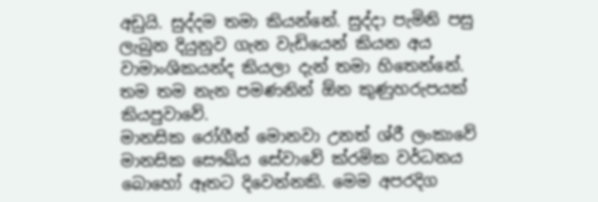අඩුයි. සුද්දම තමා කියන්නේ. සුද්දා පැමිනි පසු ලැබුන දියුනුව ගැන වැඩියෙන් කියන අය වාමාංශිකයන්ද කියලා දැන් තමා හිතෙන්නේ. තම තම නැන පමණනින් ඕන කුණුහරුපයක් කියපුවාවේ.
මානසික රෝගීන් මොනවා උනත් ශ්රී ලංකාවේ මානසික සෞඛ්ය සේවාවේ ක්රමික වර්ධනය බොහෝ ඈතට දිවෙන්නකි. මෙම අපරදිග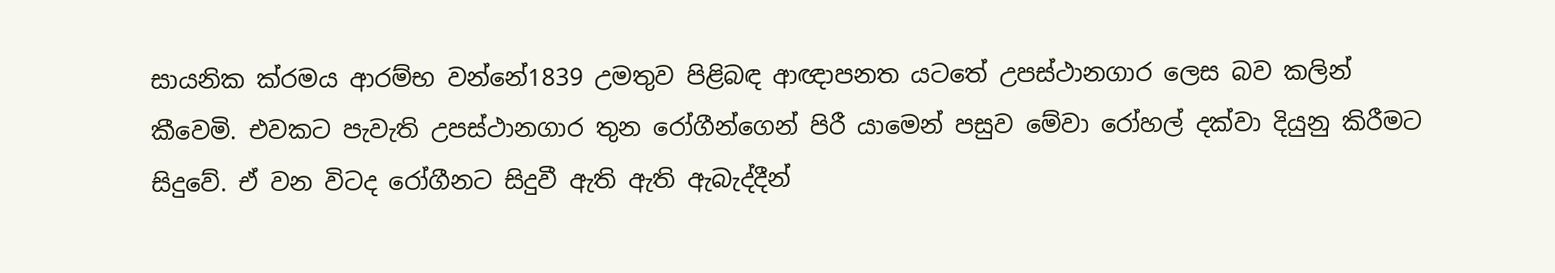සායනික ක්රමය ආරම්භ වන්නේ1839 උමතුව පිළිබඳ ආඥාපනත යටතේ උපස්ථානගාර ලෙස බව කලින් කීවෙමි. එවකට පැවැති උපස්ථානගාර තුන රෝගීන්ගෙන් පිරී යාමෙන් පසුව මේවා රෝහල් දක්වා දියුනු කිරීමට සිදුවේ. ඒ වන විටද රෝගීනට සිදුවී ඇති ඇති ඇබැද්දීන්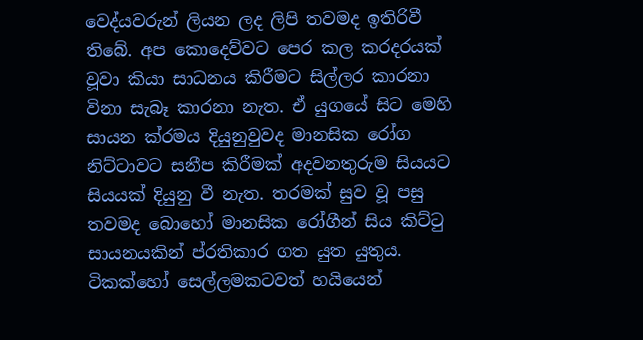වෙද්යවරුන් ලියන ලද ලිපි තවමද ඉතිරිවී තිබේ. අප කොදෙව්වට පෙර කල කරදරයක් වූවා කියා සාධනය කිරීමට සිල්ලර කාරනා විනා සැබෑ කාරනා නැත. ඒ යුගයේ සිට මෙහි සායන ක්රමය දියුනුවුවද මානසික රෝග නිට්ටාවට සනීප කිරීමක් අදවනතුරුම සියයට සියයක් දියුනු වී නැත. තරමක් සුව වූ පසු තවමද බොහෝ මානසික රෝගීන් සිය කිට්ටු සායනයකින් ප්රතිකාර ගත යුත යුතුය. ටිකක්හෝ සෙල්ලමකටවත් හයියෙන්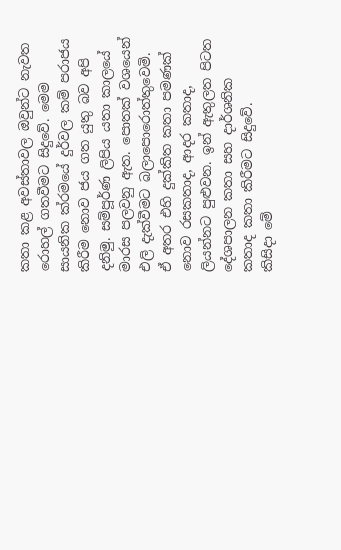කතා කළ අවස්තාවල ඔවුන්ට නැවත රොහල් ගතවීමට සිදුවේ. මෙම සායනික ක්රමයේ දුර්වල කම් පරාජය කිරීම නොව ජය ගත යුතු බව අපි දනිමු. සම්පූර්ණ ලිපිය යතා කාලයේ මාරස පලවනු ඇත. පොතක් වශයෙන් එලි දැක්වීමට බලාපොරොත්තුවෙමි. ඒ අතර එහි දුක්කිත කතා පමණක් නොව රසකතාද, ආදර කතාද, ලියන්නට පුළුවන. ඉන් ඇතුලත පිටත දේශපාලන කතා සහ දාර්ශනික කතාද කතා කිරීමට සිදුවේ.
කිසිදා මේ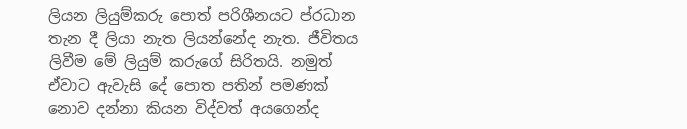ලියන ලියුම්කරු පොත් පරිශීනයට ප්රධාන තැන දී ලියා නැත ලියන්නේද නැත. ජීවිතය ලිවීම මේ ලියුම් කරුගේ සිරිතයි. නමුත් ඒවාට ඇවැසි දේ පොත පතින් පමණක් නොව දන්නා කියන විද්වත් අයගෙන්ද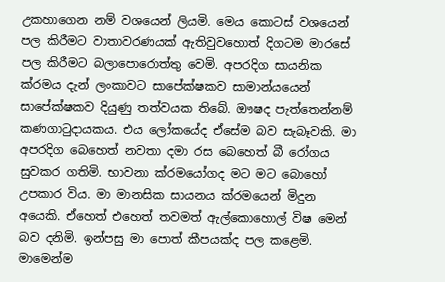උකහාගෙන නම් වශයෙන් ලියමි. මෙය කොටස් වශයෙන් පල කිරීමට වාතාවරණයක් ඇතිවුවහොත් දිගටම මාරසේ පල කිරීමට බලාපොරොත්තු වෙමි. අපරදිග සායනික ක්රමය දැන් ලංකාවට සාපේක්ෂකව සාමාන්යයෙන් සාපේක්ෂකව දියුණු තත්වයක තිබේ. ඖෂද පැත්තෙන්නම් කණගාටුදායකය. එය ලෝකයේද ඒසේම බව සැබෑවකි. මා අපරදිග බෙහෙත් නවතා දමා රස බෙහෙත් බී රෝගය සුවකර ගතිමි. භාවනා ක්රමයෝගද මට මට බොහෝ උපකාර විය. මා මානසික සායනය ක්රමයෙන් මිදුන අයෙකි. ඒහෙත් එහෙත් තවමත් ඇල්කොහොල් විෂ මෙන් බව දනිමි. ඉන්පසු මා පොත් කීපයක්ද පල කළෙමි. මාමෙන්ම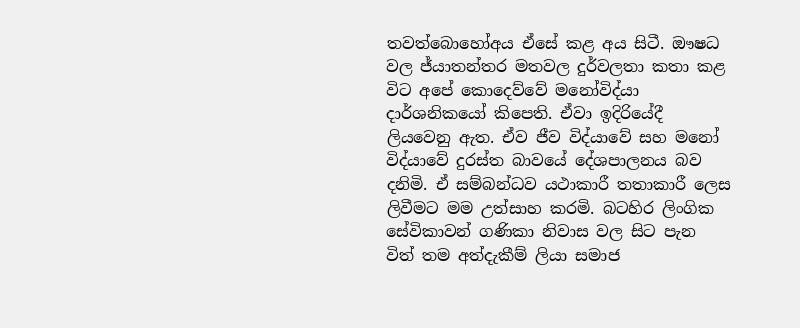තවත්බොහෝඅය ඒසේ කළ අය සිටී. ඖෂධ වල ජ්යාතන්තර මතවල දුර්වලතා කතා කළ විට අපේ කොදෙව්වේ මනෝවිද්යා දාර්ශනිකයෝ කිපෙති. ඒවා ඉදිරියේදී ලියවෙනු ඇත. ඒව ජීව විද්යාවේ සහ මනෝ විද්යාවේ දුරස්ත බාවයේ දේශපාලනය බව දනිමි. ඒ සම්බන්ධව යථාකාරී තතාකාරී ලෙස ලිවීමට මම උත්සාහ කරමි. බටහිර ලිංගික සේවිකාවන් ගණිකා නිවාස වල සිට පැන විත් තම අත්දැකීම් ලියා සමාජ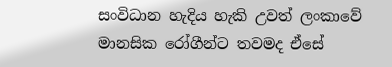සංවිධාන හැදිය හැකි උවත් ලංකාවේ මානසික රෝගීන්ට තවමද ඒසේ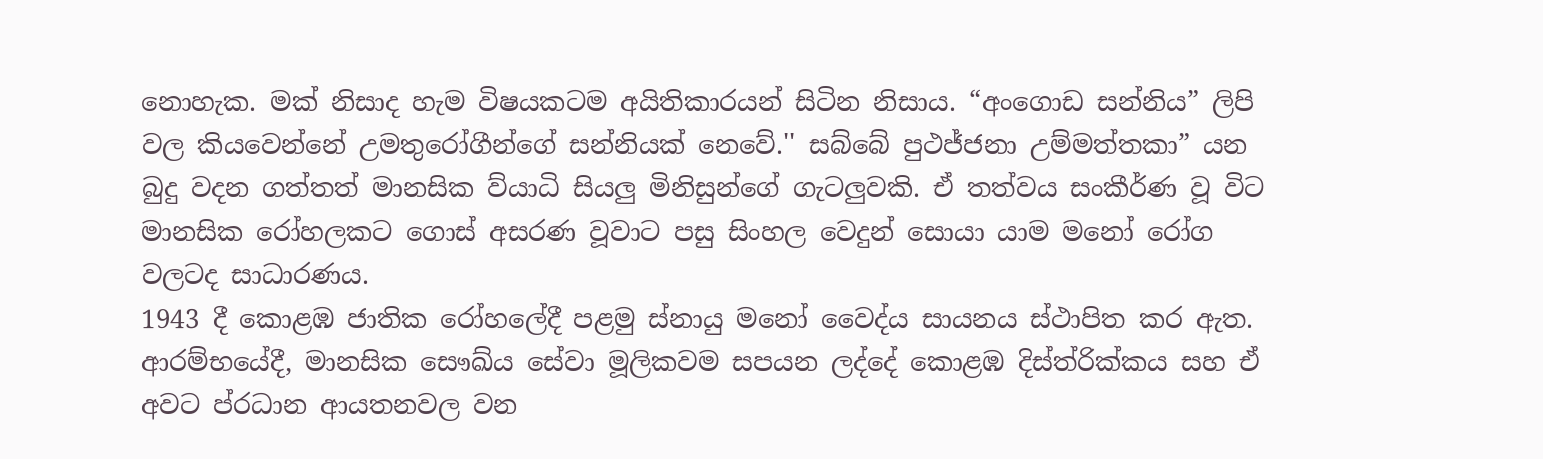නොහැක. මක් නිසාද හැම විෂයකටම අයිතිකාරයන් සිටින නිසාය. “අංගොඩ සන්නිය” ලිපි වල කියවෙන්නේ උමතුරෝගීන්ගේ සන්නියක් නෙවේ.'' සබ්බේ පුථජ්ජනා උම්මත්තකා” යන බුදු වදන ගත්තත් මානසික ව්යාධි සියලු මිනිසුන්ගේ ගැටලුවකි. ඒ තත්වය සංකීර්ණ වූ විට මානසික රෝහලකට ගොස් අසරණ වූවාට පසු සිංහල වෙදුන් සොයා යාම මනෝ රෝග වලටද සාධාරණය.
1943 දී කොළඹ ජාතික රෝහලේදී පළමු ස්නායු මනෝ වෛද්ය සායනය ස්ථාපිත කර ඇත. ආරම්භයේදී, මානසික සෞඛ්ය සේවා මූලිකවම සපයන ලද්දේ කොළඹ දිස්ත්රික්කය සහ ඒ අවට ප්රධාන ආයතනවල වන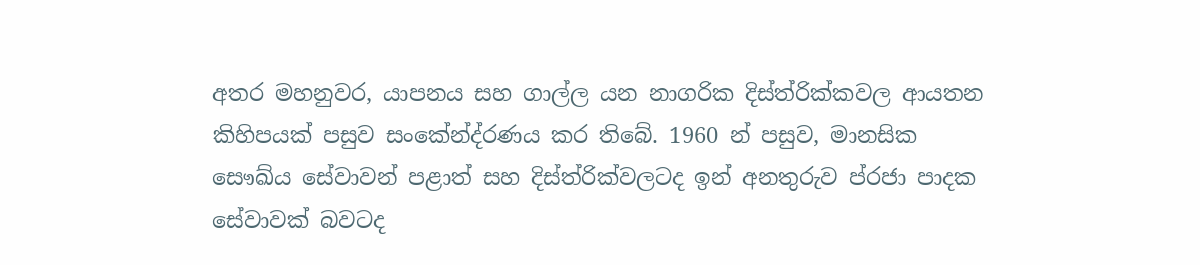අතර මහනුවර, යාපනය සහ ගාල්ල යන නාගරික දිස්ත්රික්කවල ආයතන කිහිපයක් පසුව සංකේන්ද්රණය කර තිබේ. 1960 න් පසුව, මානසික සෞඛ්ය සේවාවන් පළාත් සහ දිස්ත්රික්වලටද ඉන් අනතුරුව ප්රජා පාදක සේවාවක් බවටද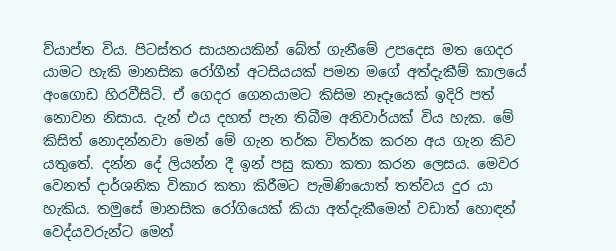ව්යාප්ත විය. පිටස්තර සායනයකින් බේත් ගැනීමේ උපදෙස මත ගෙදර යාමට හැකි මානසික රෝගීන් අටසියයක් පමන මගේ අත්දැකීම් කාලයේ අංගොඩ හිරවීසිටි. ඒ ගෙදර ගෙනයාමට කිසිම නෑදෑයෙක් ඉදිරි පත් නොවන නිසාය. දැන් එය දහත් පැන තිබීම අනිවාර්යක් විය හැක. මේ කිසිත් නොදන්නවා මෙන් මේ ගැන තර්ක විතර්ක කරන අය ගැන කිව යතුතේ. දන්න දේ ලියන්න දී ඉන් පසු කතා කතා කරන ලෙසය. මෙවර වෙනත් දාර්ශනික විකාර කතා කිරීමට පැමිණියොත් තත්වය දුර යා හැකිය. තමුසේ මානසික රෝගියෙක් කියා අත්දැකීමෙන් වඩාත් හොඳන් වෙද්යවරුන්ට මෙන්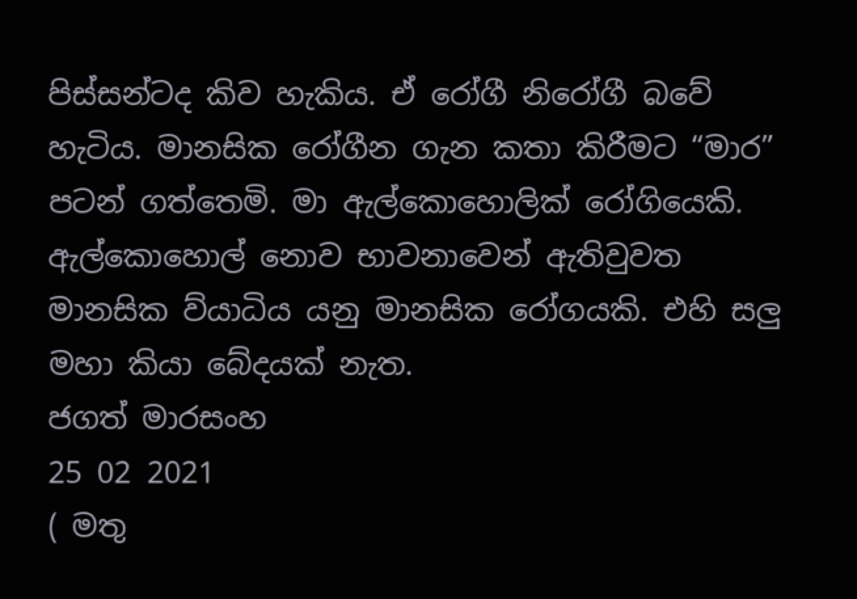පිස්සන්ටද කිව හැකිය. ඒ රෝගී නිරෝගී බවේ හැටිය. මානසික රෝගීන ගැන කතා කිරීමට “මාර” පටන් ගත්තෙමි. මා ඇල්කොහොලික් රෝගියෙකි. ඇල්කොහොල් නොව භාවනාවෙන් ඇතිවුවත මානසික ව්යාධිය යනු මානසික රෝගයකි. එහි සලු මහා කියා බේදයක් නැත.
ජගත් මාරසංහ
25 02 2021
( මතු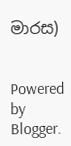මාරස)


Powered by Blogger.